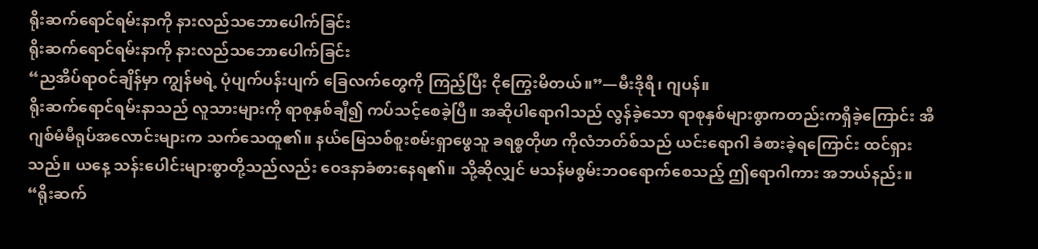ရိုးဆက်ရောင်ရမ်းနာကို နားလည်သဘောပေါက်ခြင်း
ရိုးဆက်ရောင်ရမ်းနာကို နားလည်သဘောပေါက်ခြင်း
“ညအိပ်ရာဝင်ချိန်မှာ ကျွန်မရဲ့ ပုံပျက်ပန်းပျက် ခြေလက်တွေကို ကြည့်ပြီး ငိုကြွေးမိတယ်။”—မီးဒိုရီ၊ ဂျပန်။
ရိုးဆက်ရောင်ရမ်းနာသည် လူသားများကို ရာစုနှစ်ချီ၍ ကပ်သင့်စေခဲ့ပြီ။ အဆိုပါရောဂါသည် လွန်ခဲ့သော ရာစုနှစ်များစွာကတည်းကရှိခဲ့ကြောင်း အီဂျစ်မံမီရုပ်အလောင်းများက သက်သေထူ၏။ နယ်မြေသစ်စူးစမ်းရှာဖွေသူ ခရစ္စတိုဖာ ကိုလံဘတ်စ်သည် ယင်းရောဂါ ခံစားခဲ့ရကြောင်း ထင်ရှားသည်။ ယနေ့ သန်းပေါင်းများစွာတို့သည်လည်း ဝေဒနာခံစားနေရ၏။ သို့ဆိုလျှင် မသန်မစွမ်းဘဝရောက်စေသည့် ဤရောဂါကား အဘယ်နည်း။
“ရိုးဆက်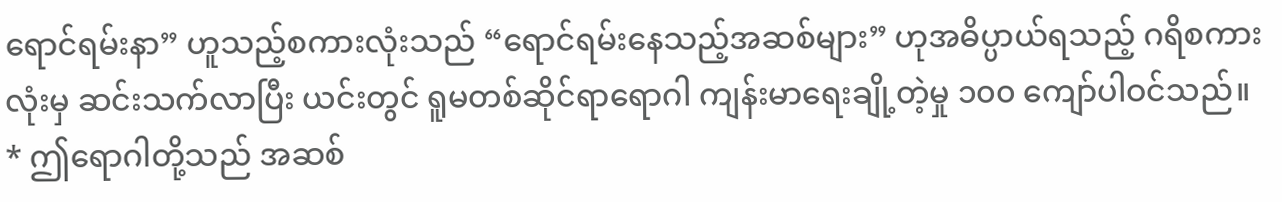ရောင်ရမ်းနာ” ဟူသည့်စကားလုံးသည် “ရောင်ရမ်းနေသည့်အဆစ်များ” ဟုအဓိပ္ပာယ်ရသည့် ဂရိစကားလုံးမှ ဆင်းသက်လာပြီး ယင်းတွင် ရူမတစ်ဆိုင်ရာရောဂါ ကျန်းမာရေးချို့တဲ့မှု ၁၀၀ ကျော်ပါဝင်သည်။ * ဤရောဂါတို့သည် အဆစ်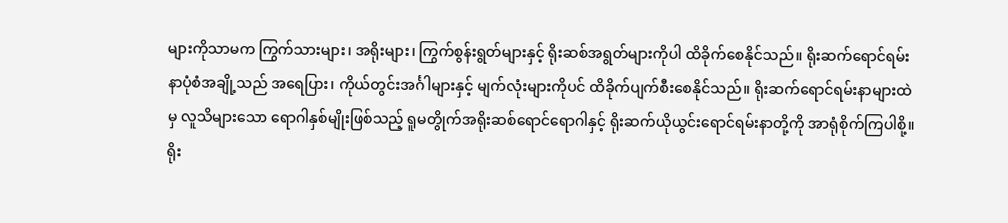များကိုသာမက ကြွက်သားများ၊ အရိုးများ၊ ကြွက်စွန်းရွတ်များနှင့် ရိုးဆစ်အရွတ်များကိုပါ ထိခိုက်စေနိုင်သည်။ ရိုးဆက်ရောင်ရမ်းနာပုံစံအချို့သည် အရေပြား၊ ကိုယ်တွင်းအင်္ဂါများနှင့် မျက်လုံးများကိုပင် ထိခိုက်ပျက်စီးစေနိုင်သည်။ ရိုးဆက်ရောင်ရမ်းနာများထဲမှ လူသိများသော ရောဂါနှစ်မျိုးဖြစ်သည့် ရူမတွိုက်အရိုးဆစ်ရောင်ရောဂါနှင့် ရိုးဆက်ယိုယွင်းရောင်ရမ်းနာတို့ကို အာရုံစိုက်ကြပါစို့။
ရိုး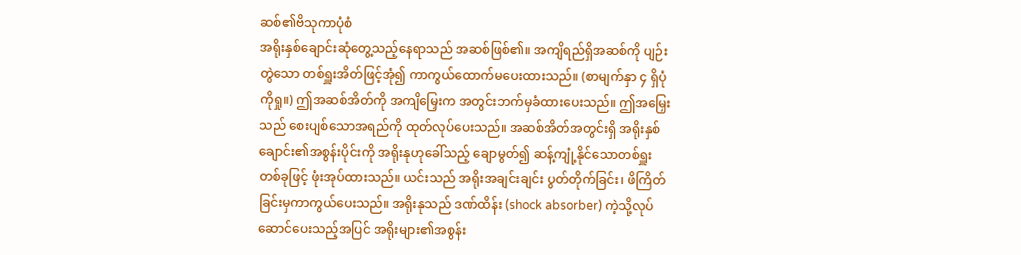ဆစ်၏ဗိသုကာပုံစံ
အရိုးနှစ်ချောင်းဆုံတွေ့သည့်နေရာသည် အဆစ်ဖြစ်၏။ အကျိရည်ရှိအဆစ်ကို ပျဉ်းတွဲသော တစ်ရှူးအိတ်ဖြင့်အုံ၍ ကာကွယ်ထောက်မပေးထားသည်။ (စာမျက်နှာ ၄ ရှိပုံကိုရှု။) ဤအဆစ်အိတ်ကို အကျိမြှေးက အတွင်းဘက်မှခံထားပေးသည်။ ဤအမြှေးသည် စေးပျစ်သောအရည်ကို ထုတ်လုပ်ပေးသည်။ အဆစ်အိတ်အတွင်းရှိ အရိုးနှစ်ချောင်း၏အစွန်းပိုင်းကို အရိုးနုဟုခေါ်သည့် ချောမွတ်၍ ဆန့်ကျုံ့နိုင်သောတစ်ရှူးတစ်ခုဖြင့် ဖုံးအုပ်ထားသည်။ ယင်းသည် အရိုးအချင်းချင်း ပွတ်တိုက်ခြင်း၊ ဖိကြိတ်ခြင်းမှကာကွယ်ပေးသည်။ အရိုးနုသည် ဒဏ်ထိန်း (shock absorber) ကဲ့သို့လုပ်ဆောင်ပေးသည့်အပြင် အရိုးများ၏အစွန်း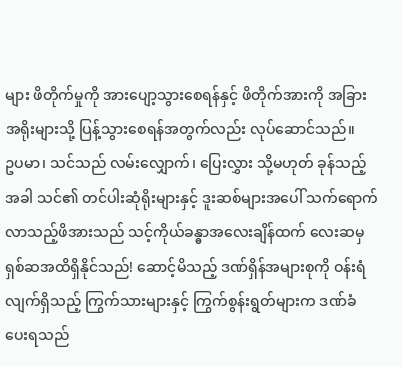များ ဖိတိုက်မှုကို အားပျော့သွားစေရန်နှင့် ဖိတိုက်အားကို အခြားအရိုးများသို့ ပြန့်သွားစေရန်အတွက်လည်း လုပ်ဆောင်သည်။
ဥပမာ၊ သင်သည် လမ်းလျှောက်၊ ပြေးလွှား သို့မဟုတ် ခုန်သည့်အခါ သင်၏ တင်ပါးဆုံရိုးများနှင့် ဒူးဆစ်များအပေါ် သက်ရောက်လာသည့်ဖိအားသည် သင့်ကိုယ်ခန္ဓာအလေးချိန်ထက် လေးဆမှ ရှစ်ဆအထိရှိနိုင်သည်! ဆောင့်မိသည့် ဒဏ်ရှိန်အများစုကို ဝန်းရံလျက်ရှိသည့် ကြွက်သားများနှင့် ကြွက်စွန်းရွတ်များက ဒဏ်ခံပေးရသည်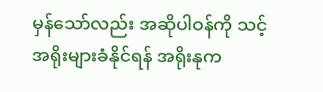မှန်သော်လည်း အဆိုပါဝန်ကို သင့်အရိုးများခံနိုင်ရန် အရိုးနုက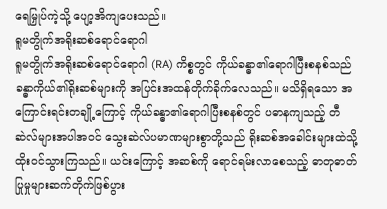ရေမြှုပ်ကဲ့သို့ ပျော့အိကျပေးသည်။
ရူမတွိုက်အရိုးဆစ်ရောင်ရောဂါ
ရူမတွိုက်အရိုးဆစ်ရောင်ရောဂါ (RA) ကိစ္စတွင် ကိုယ်ခန္ဓာ၏ရောဂါပြီးစနစ်သည် ခန္ဓာကိုယ်၏ရိုးဆစ်များကို အပြင်းအထန်တိုက်ခိုက်လေသည်။ မသိရှိရသော အကြောင်းရင်းတချို့ကြောင့် ကိုယ်ခန္ဓာ၏ရောဂါပြီးစနစ်တွင် ပဓာနကျသည့် တီဆဲလ်များအပါအဝင် သွေးဆဲလ်ပမာဏများစွာတို့သည် ရိုးဆစ်အခေါင်းများထဲသို့ ထိုးဝင်သွားကြသည်။ ယင်းကြောင့် အဆစ်ကို ရောင်ရမ်းလာစေသည့် ဓာတုဓာတ်ပြုမှုများဆက်တိုက်ဖြစ်ပွား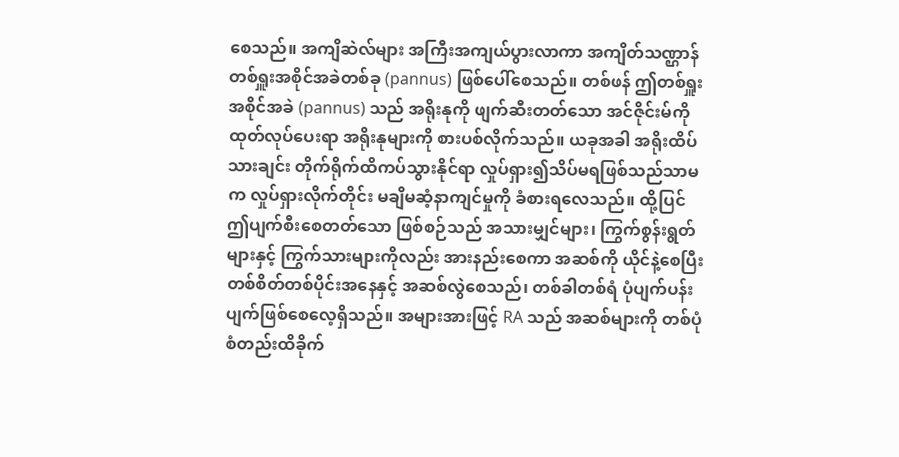စေသည်။ အကျိဆဲလ်များ အကြီးအကျယ်ပွားလာကာ အကျိတ်သဏ္ဌာန် တစ်ရှူးအစိုင်အခဲတစ်ခု (pannus) ဖြစ်ပေါ်စေသည်။ တစ်ဖန် ဤတစ်ရှူးအစိုင်အခဲ (pannus) သည် အရိုးနုကို ဖျက်ဆီးတတ်သော အင်ဇိုင်းမ်ကို ထုတ်လုပ်ပေးရာ အရိုးနုများကို စားပစ်လိုက်သည်။ ယခုအခါ အရိုးထိပ်သားချင်း တိုက်ရိုက်ထိကပ်သွားနိုင်ရာ လှုပ်ရှား၍သိပ်မရဖြစ်သည်သာမက လှုပ်ရှားလိုက်တိုင်း မချိမဆံ့နာကျင်မှုကို ခံစားရလေသည်။ ထို့ပြင် ဤပျက်စီးစေတတ်သော ဖြစ်စဉ်သည် အသားမျှင်များ၊ ကြွက်စွန်းရွတ်များနှင့် ကြွက်သားများကိုလည်း အားနည်းစေကာ အဆစ်ကို ယိုင်နဲ့စေပြီး တစ်စိတ်တစ်ပိုင်းအနေနှင့် အဆစ်လွဲစေသည်၊ တစ်ခါတစ်ရံ ပုံပျက်ပန်းပျက်ဖြစ်စေလေ့ရှိသည်။ အများအားဖြင့် RA သည် အဆစ်များကို တစ်ပုံစံတည်းထိခိုက်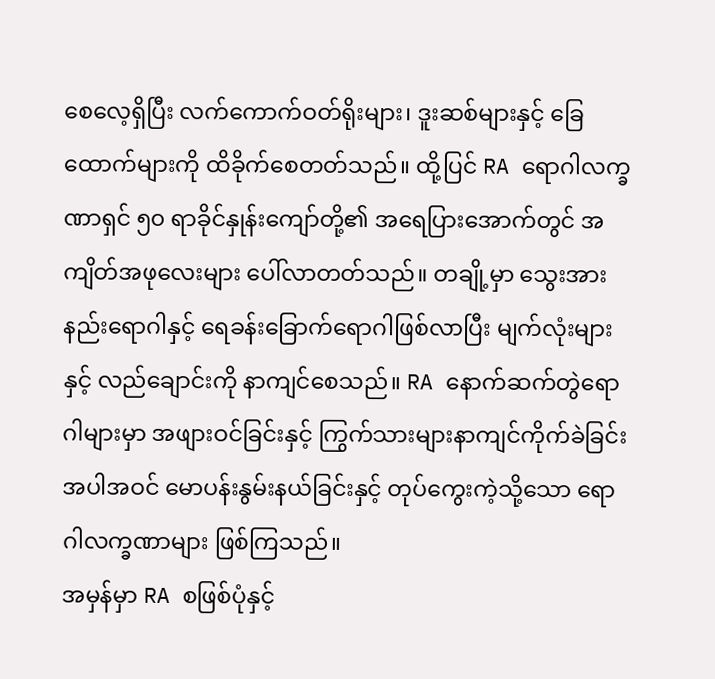စေလေ့ရှိပြီး လက်ကောက်ဝတ်ရိုးများ၊ ဒူးဆစ်များနှင့် ခြေထောက်များကို ထိခိုက်စေတတ်သည်။ ထို့ပြင် RA ရောဂါလက္ခဏာရှင် ၅၀ ရာခိုင်နှုန်းကျော်တို့၏ အရေပြားအောက်တွင် အကျိတ်အဖုလေးများ ပေါ်လာတတ်သည်။ တချို့မှာ သွေးအားနည်းရောဂါနှင့် ရေခန်းခြောက်ရောဂါဖြစ်လာပြီး မျက်လုံးများနှင့် လည်ချောင်းကို နာကျင်စေသည်။ RA နောက်ဆက်တွဲရောဂါများမှာ အဖျားဝင်ခြင်းနှင့် ကြွက်သားများနာကျင်ကိုက်ခဲခြင်းအပါအဝင် မောပန်းနွမ်းနယ်ခြင်းနှင့် တုပ်ကွေးကဲ့သို့သော ရောဂါလက္ခဏာများ ဖြစ်ကြသည်။
အမှန်မှာ RA စဖြစ်ပုံနှင့်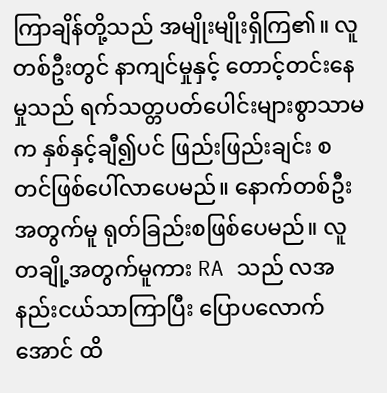ကြာချိန်တို့သည် အမျိုးမျိုးရှိကြ၏။ လူတစ်ဦးတွင် နာကျင်မှုနှင့် တောင့်တင်းနေမှုသည် ရက်သတ္တပတ်ပေါင်းများစွာသာမက နှစ်နှင့်ချီ၍ပင် ဖြည်းဖြည်းချင်း စတင်ဖြစ်ပေါ်လာပေမည်။ နောက်တစ်ဦးအတွက်မူ ရုတ်ခြည်းစဖြစ်ပေမည်။ လူတချို့အတွက်မူကား RA သည် လအနည်းငယ်သာကြာပြီး ပြောပလောက်အောင် ထိ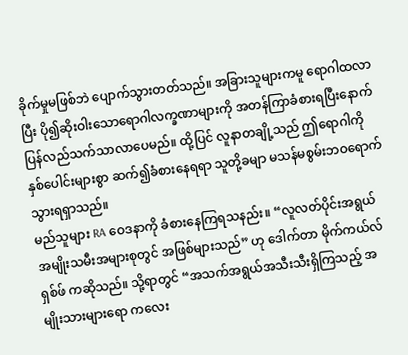ခိုက်မှုမဖြစ်ဘဲ ပျောက်သွားတတ်သည်။ အခြားသူများကမူ ရောဂါထလာပြီး ပို၍ဆိုးဝါးသောရောဂါလက္ခဏာများကို အတန်ကြာခံစားရပြီးနောက် ပြန်လည်သက်သာလာပေမည်။ ထို့ပြင် လူနာတချို့သည် ဤရောဂါကို နှစ်ပေါင်းများစွာ ဆက်၍ခံစားနေရရာ သူတို့ခမျာ မသန်မစွမ်းဘဝရောက်သွားရရှာသည်။
မည်သူများ RA ဝေဒနာကို ခံစားနေကြရသနည်း။ “လူလတ်ပိုင်းအရွယ် အမျိုးသမီးအများစုတွင် အဖြစ်များသည်” ဟု ဒေါက်တာ မိုက်ကယ်လ် ရှစ်ဖ် ကဆိုသည်။ သို့ရာတွင် “အသက်အရွယ်အသီးသီးရှိကြသည့် အမျိုးသားများရော ကလေး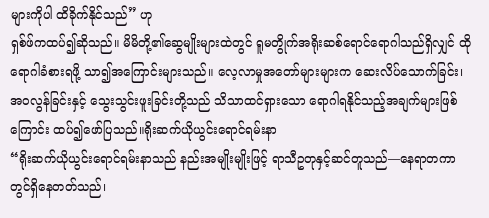များကိုပါ ထိခိုက်နိုင်သည်” ဟု
ရှစ်ဖ်ကထပ်၍ဆိုသည်။ မိမိတို့၏ဆွေမျိုးများထဲတွင် ရူမတွိုက်အရိုးဆစ်ရောင်ရောဂါသည်ရှိလျှင် ထိုရောဂါခံစားရဖို့ သာ၍အကြောင်းများသည်။ လေ့လာမှုအတော်များများက ဆေးလိပ်သောက်ခြင်း၊ အဝလွန်ခြင်းနှင့် သွေးသွင်းဖူးခြင်းတို့သည် သိသာထင်ရှားသော ရောဂါရနိုင်သည့်အချက်များဖြစ်ကြောင်း ထပ်၍ဖော်ပြသည်။ရိုးဆက်ယိုယွင်းရောင်ရမ်းနာ
“ရိုးဆက်ယိုယွင်းရောင်ရမ်းနာသည် နည်းအမျိုးမျိုးဖြင့် ရာသီဥတုနှင့်ဆင်တူသည်—နေရာတကာတွင်ရှိနေတတ်သည်၊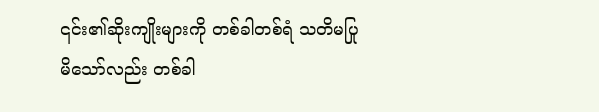၎င်း၏ဆိုးကျိုးများကို တစ်ခါတစ်ရံ သတိမပြုမိသော်လည်း တစ်ခါ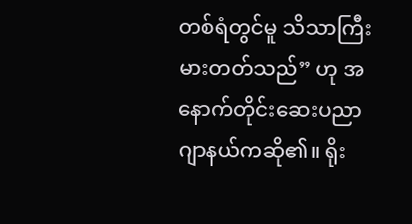တစ်ရံတွင်မူ သိသာကြီးမားတတ်သည်” ဟု အနောက်တိုင်းဆေးပညာဂျာနယ်ကဆို၏။ ရိုး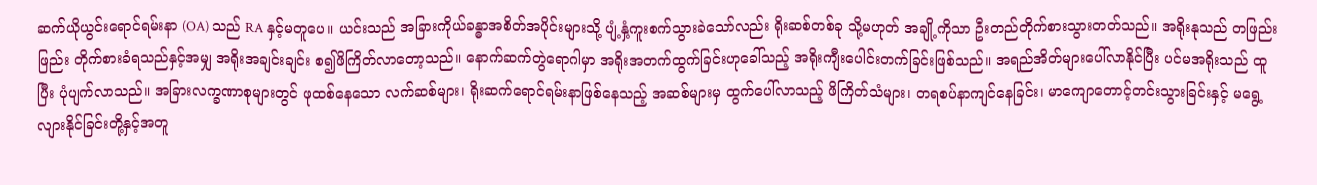ဆက်ယိုယွင်းရောင်ရမ်းနာ (OA) သည် RA နှင့်မတူပေ။ ယင်းသည် အခြားကိုယ်ခန္ဓာအစိတ်အပိုင်းများသို့ ပျံ့နှံ့ကူးစက်သွားခဲသော်လည်း ရိုးဆစ်တစ်ခု သို့မဟုတ် အချို့ကိုသာ ဦးတည်တိုက်စားသွားတတ်သည်။ အရိုးနုသည် တဖြည်းဖြည်း တိုက်စားခံရသည်နှင့်အမျှ အရိုးအချင်းချင်း စ၍ဖိကြိတ်လာတော့သည်။ နောက်ဆက်တွဲရောဂါမှာ အရိုးအတက်ထွက်ခြင်းဟုခေါ်သည့် အရိုးကျီးပေါင်းတက်ခြင်းဖြစ်သည်။ အရည်အိတ်များပေါ်လာနိုင်ပြီး ပင်မအရိုးသည် ထူပြီး ပုံပျက်လာသည်။ အခြားလက္ခဏာစုများတွင် ဖုထစ်နေသော လက်ဆစ်များ၊ ရိုးဆက်ရောင်ရမ်းနာဖြစ်နေသည့် အဆစ်များမှ ထွက်ပေါ်လာသည့် ဖိကြိတ်သံများ၊ တရစပ်နာကျင်နေခြင်း၊ မာကျောတောင့်တင်းသွားခြင်းနှင့် မရွေ့လျားနိုင်ခြင်းတို့နှင့်အတူ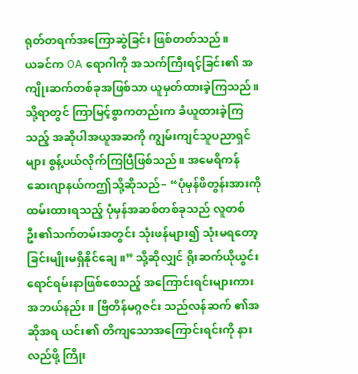ရုတ်တရက်အကြောဆွဲခြင်း ဖြစ်တတ်သည်။
ယခင်က OA ရောဂါကို အသက်ကြီးရင့်ခြင်း၏ အကျိုးဆက်တစ်ခုအဖြစ်သာ ယူမှတ်ထားခဲ့ကြသည်။ သို့ရာတွင် ကြာမြင့်စွာကတည်းက ခံယူထားခဲ့ကြသည့် အဆိုပါအယူအဆကို ကျွမ်းကျင်သူပညာရှင်များ စွန့်ပယ်လိုက်ကြပြီဖြစ်သည်။ အမေရိကန် ဆေးဂျာနယ်ကဤသို့ဆိုသည်– “ပုံမှန်ဖိတွန်းအားကို ထမ်းထားရသည့် ပုံမှန်အဆစ်တစ်ခုသည် လူတစ်ဦး၏သက်တမ်းအတွင်း သုံးဖန်များ၍ သုံးမရတော့ခြင်းမျိုးမရှိနိုင်ချေ။” သို့ဆိုလျှင် ရိုးဆက်ယိုယွင်းရောင်ရမ်းနာဖြစ်စေသည့် အကြောင်းရင်းများကား အဘယ်နည်း။ ဗြိတိန်မဂ္ဂဇင်း သည်လန်ဆက် ၏အဆိုအရ ယင်း၏ တိကျသောအကြောင်းရင်းကို နားလည်ဖို့ ကြိုး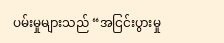ပမ်းမှုများသည် “အငြင်းပွားမှု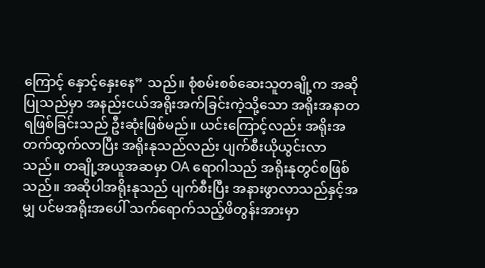ကြောင့် နှောင့်နှေးနေ” သည်။ စုံစမ်းစစ်ဆေးသူတချို့က အဆိုပြုသည်မှာ အနည်းငယ်အရိုးအက်ခြင်းကဲ့သို့သော အရိုးအနာတရဖြစ်ခြင်းသည် ဦးဆုံးဖြစ်မည်။ ယင်းကြောင့်လည်း အရိုးအတက်ထွက်လာပြီး အရိုးနုသည်လည်း ပျက်စီးယိုယွင်းလာသည်။ တချို့အယူအဆမှာ OA ရောဂါသည် အရိုးနုတွင်စဖြစ်သည်။ အဆိုပါအရိုးနုသည် ပျက်စီးပြီး အနားဖွာလာသည်နှင့်အမျှ ပင်မအရိုးအပေါ် သက်ရောက်သည့်ဖိတွန်းအားမှာ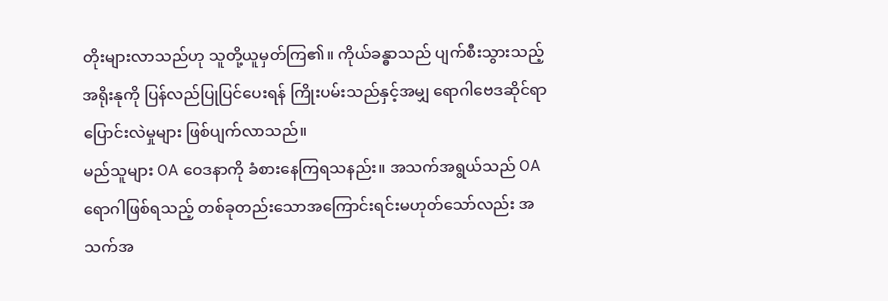တိုးများလာသည်ဟု သူတို့ယူမှတ်ကြ၏။ ကိုယ်ခန္ဓာသည် ပျက်စီးသွားသည့် အရိုးနုကို ပြန်လည်ပြုပြင်ပေးရန် ကြိုးပမ်းသည်နှင့်အမျှ ရောဂါဗေဒဆိုင်ရာပြောင်းလဲမှုများ ဖြစ်ပျက်လာသည်။
မည်သူများ OA ဝေဒနာကို ခံစားနေကြရသနည်း။ အသက်အရွယ်သည် OA ရောဂါဖြစ်ရသည့် တစ်ခုတည်းသောအကြောင်းရင်းမဟုတ်သော်လည်း အသက်အ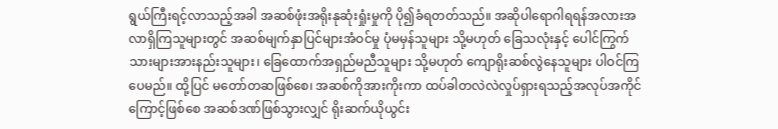ရွယ်ကြီးရင့်လာသည့်အခါ အဆစ်ဖုံးအရိုးနုဆုံးရှုံးမှုကို ပို၍ခံရတတ်သည်။ အဆိုပါရောဂါရရန်အလားအလာရှိကြသူများတွင် အဆစ်မျက်နှာပြင်များအံဝင်မှု ပုံမမှန်သူများ သို့မဟုတ် ခြေသလုံးနှင့် ပေါင်ကြွက်သားများအားနည်းသူများ၊ ခြေထောက်အရှည်မညီသူများ သို့မဟုတ် ကျောရိုးဆစ်လွဲနေသူများ ပါဝင်ကြပေမည်။ ထို့ပြင် မတော်တဆဖြစ်စေ၊ အဆစ်ကိုအားကိုးကာ ထပ်ခါတလဲလဲလှုပ်ရှားရသည့်အလုပ်အကိုင်ကြောင့်ဖြစ်စေ အဆစ်ဒဏ်ဖြစ်သွားလျှင် ရိုးဆက်ယိုယွင်း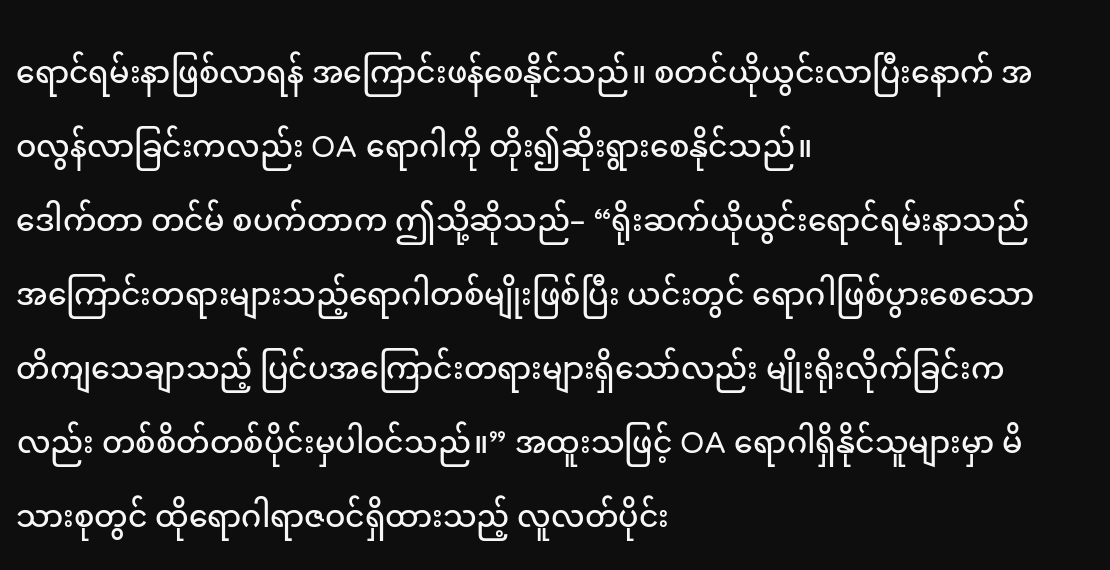ရောင်ရမ်းနာဖြစ်လာရန် အကြောင်းဖန်စေနိုင်သည်။ စတင်ယိုယွင်းလာပြီးနောက် အဝလွန်လာခြင်းကလည်း OA ရောဂါကို တိုး၍ဆိုးရွားစေနိုင်သည်။
ဒေါက်တာ တင်မ် စပက်တာက ဤသို့ဆိုသည်– “ရိုးဆက်ယိုယွင်းရောင်ရမ်းနာသည် အကြောင်းတရားများသည့်ရောဂါတစ်မျိုးဖြစ်ပြီး ယင်းတွင် ရောဂါဖြစ်ပွားစေသော တိကျသေချာသည့် ပြင်ပအကြောင်းတရားများရှိသော်လည်း မျိုးရိုးလိုက်ခြင်းကလည်း တစ်စိတ်တစ်ပိုင်းမှပါဝင်သည်။” အထူးသဖြင့် OA ရောဂါရှိနိုင်သူများမှာ မိသားစုတွင် ထိုရောဂါရာဇဝင်ရှိထားသည့် လူလတ်ပိုင်း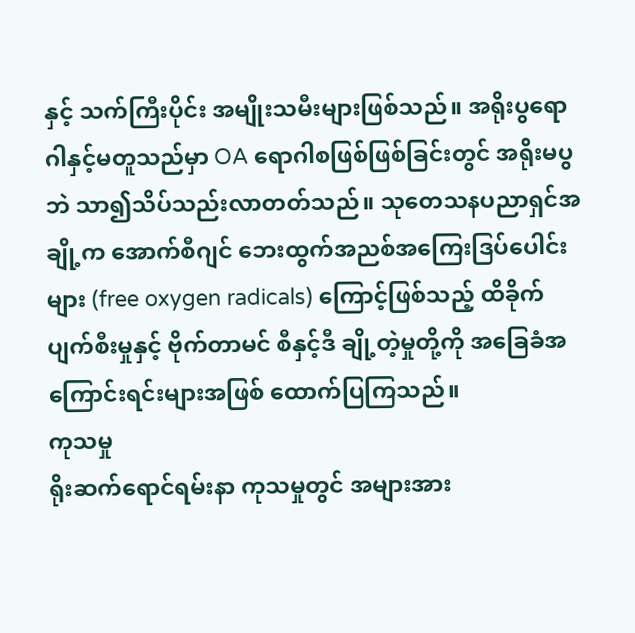နှင့် သက်ကြီးပိုင်း အမျိုးသမီးများဖြစ်သည်။ အရိုးပွရောဂါနှင့်မတူသည်မှာ OA ရောဂါစဖြစ်ဖြစ်ခြင်းတွင် အရိုးမပွဘဲ သာ၍သိပ်သည်းလာတတ်သည်။ သုတေသနပညာရှင်အချို့က အောက်စီဂျင် ဘေးထွက်အညစ်အကြေးဒြပ်ပေါင်းများ (free oxygen radicals) ကြောင့်ဖြစ်သည့် ထိခိုက်ပျက်စီးမှုနှင့် ဗိုက်တာမင် စီနှင့်ဒီ ချို့တဲ့မှုတို့ကို အခြေခံအကြောင်းရင်းများအဖြစ် ထောက်ပြကြသည်။
ကုသမှု
ရိုးဆက်ရောင်ရမ်းနာ ကုသမှုတွင် အများအား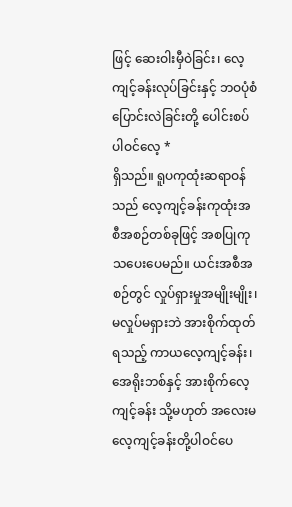ဖြင့် ဆေးဝါးမှီဝဲခြင်း၊ လေ့ကျင့်ခန်းလုပ်ခြင်းနှင့် ဘဝပုံစံပြောင်းလဲခြင်းတို့ ပေါင်းစပ်ပါဝင်လေ့ *
ရှိသည်။ ရူပကုထုံးဆရာဝန်သည် လေ့ကျင့်ခန်းကုထုံးအစီအစဉ်တစ်ခုဖြင့် အစပြုကုသပေးပေမည်။ ယင်းအစီအစဉ်တွင် လှုပ်ရှားမှုအမျိုးမျိုး၊ မလှုပ်မရှားဘဲ အားစိုက်ထုတ်ရသည့် ကာယလေ့ကျင့်ခန်း၊ အေရိုးဘစ်နှင့် အားစိုက်လေ့ကျင့်ခန်း သို့မဟုတ် အလေးမလေ့ကျင့်ခန်းတို့ပါဝင်ပေ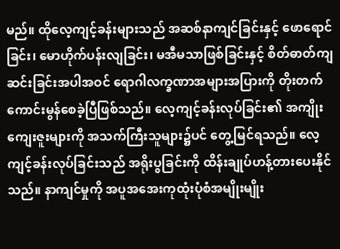မည်။ ထိုလေ့ကျင့်ခန်းများသည် အဆစ်နာကျင်ခြင်းနှင့် ဖောရောင်ခြင်း၊ မောဟိုက်ပန်းလျခြင်း၊ မအီမသာဖြစ်ခြင်းနှင့် စိတ်ဓာတ်ကျဆင်းခြင်းအပါအဝင် ရောဂါလက္ခဏာအများအပြားကို တိုးတက်ကောင်းမွန်စေခဲ့ပြီဖြစ်သည်။ လေ့ကျင့်ခန်းလုပ်ခြင်း၏ အကျိုးကျေးဇူးများကို အသက်ကြီးသူများ၌ပင် တွေ့မြင်ရသည်။ လေ့ကျင့်ခန်းလုပ်ခြင်းသည် အရိုးပွခြင်းကို ထိန်းချုပ်ဟန့်တားပေးနိုင်သည်။ နာကျင်မှုကို အပူအအေးကုထုံးပုံစံအမျိုးမျိုး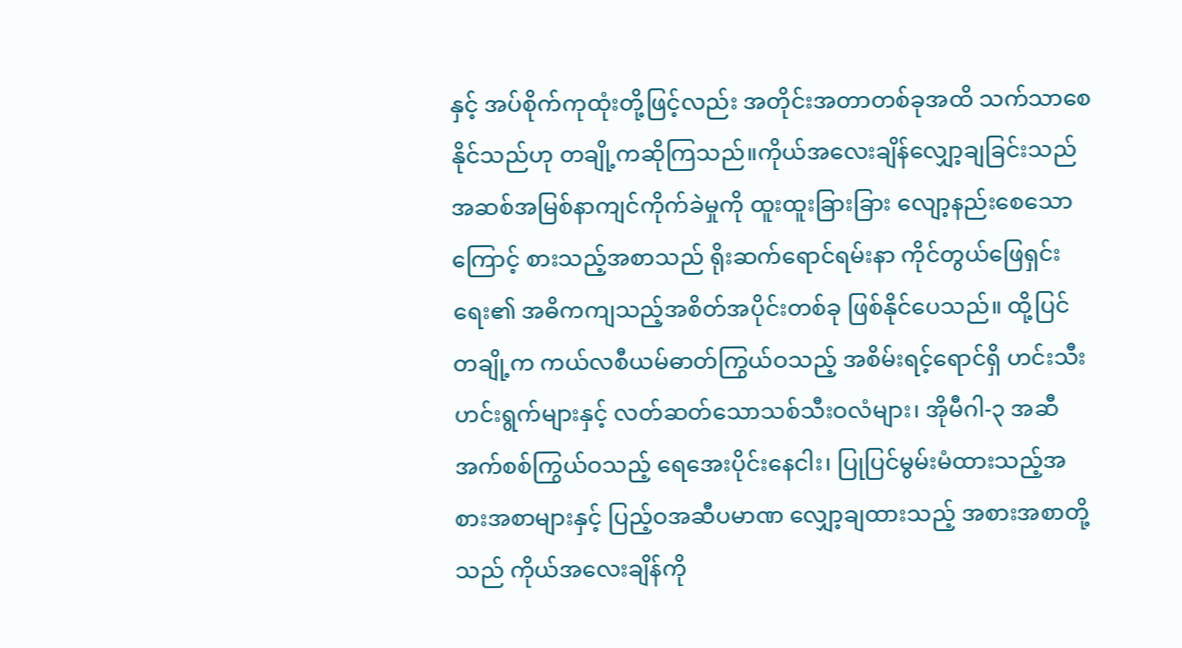နှင့် အပ်စိုက်ကုထုံးတို့ဖြင့်လည်း အတိုင်းအတာတစ်ခုအထိ သက်သာစေနိုင်သည်ဟု တချို့ကဆိုကြသည်။ကိုယ်အလေးချိန်လျှော့ချခြင်းသည် အဆစ်အမြစ်နာကျင်ကိုက်ခဲမှုကို ထူးထူးခြားခြား လျော့နည်းစေသောကြောင့် စားသည့်အစာသည် ရိုးဆက်ရောင်ရမ်းနာ ကိုင်တွယ်ဖြေရှင်းရေး၏ အဓိကကျသည့်အစိတ်အပိုင်းတစ်ခု ဖြစ်နိုင်ပေသည်။ ထို့ပြင် တချို့က ကယ်လစီယမ်ဓာတ်ကြွယ်ဝသည့် အစိမ်းရင့်ရောင်ရှိ ဟင်းသီးဟင်းရွက်များနှင့် လတ်ဆတ်သောသစ်သီးဝလံများ၊ အိုမီဂါ-၃ အဆီအက်စစ်ကြွယ်ဝသည့် ရေအေးပိုင်းနေငါး၊ ပြုပြင်မွမ်းမံထားသည့်အစားအစာများနှင့် ပြည့်ဝအဆီပမာဏ လျှော့ချထားသည့် အစားအစာတို့သည် ကိုယ်အလေးချိန်ကို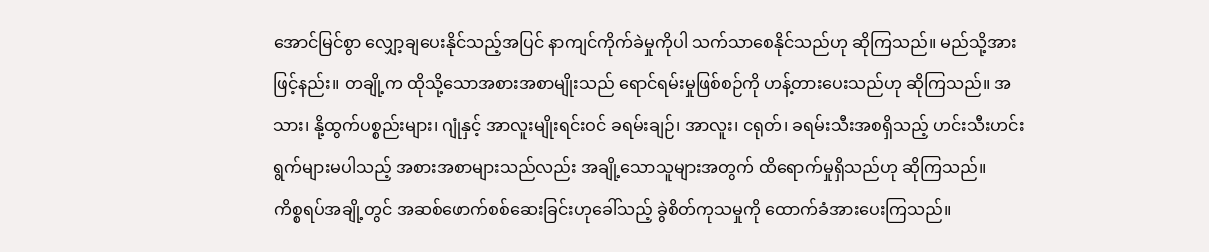အောင်မြင်စွာ လျှော့ချပေးနိုင်သည့်အပြင် နာကျင်ကိုက်ခဲမှုကိုပါ သက်သာစေနိုင်သည်ဟု ဆိုကြသည်။ မည်သို့အားဖြင့်နည်း။ တချို့က ထိုသို့သောအစားအစာမျိုးသည် ရောင်ရမ်းမှုဖြစ်စဉ်ကို ဟန့်တားပေးသည်ဟု ဆိုကြသည်။ အသား၊ နို့ထွက်ပစ္စည်းများ၊ ဂျုံနှင့် အာလူးမျိုးရင်းဝင် ခရမ်းချဉ်၊ အာလူး၊ ငရုတ်၊ ခရမ်းသီးအစရှိသည့် ဟင်းသီးဟင်းရွက်များမပါသည့် အစားအစာများသည်လည်း အချို့သောသူများအတွက် ထိရောက်မှုရှိသည်ဟု ဆိုကြသည်။
ကိစ္စရပ်အချို့တွင် အဆစ်ဖောက်စစ်ဆေးခြင်းဟုခေါ်သည့် ခွဲစိတ်ကုသမှုကို ထောက်ခံအားပေးကြသည်။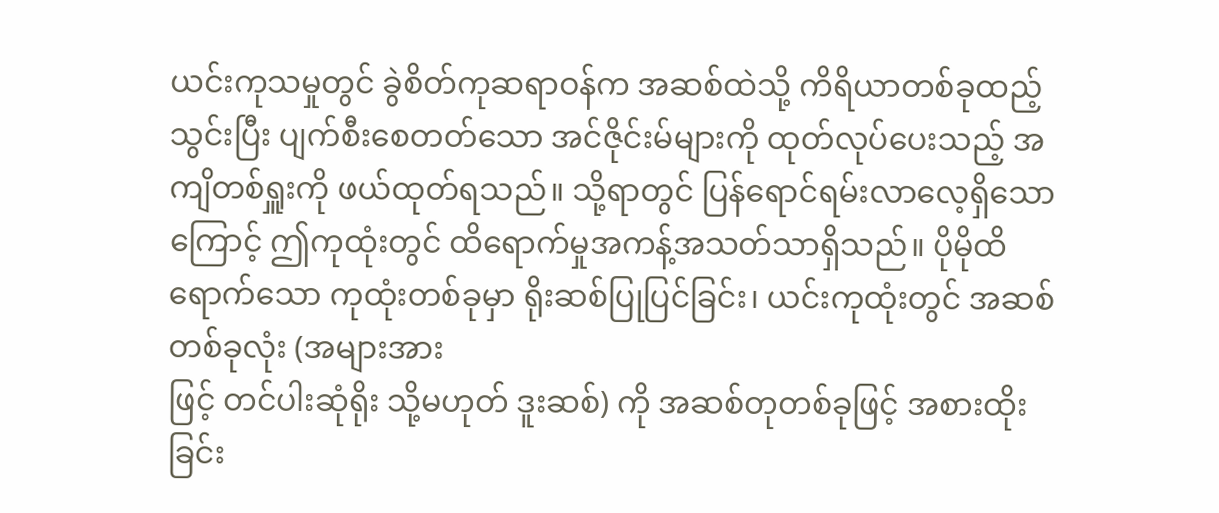ယင်းကုသမှုတွင် ခွဲစိတ်ကုဆရာဝန်က အဆစ်ထဲသို့ ကိရိယာတစ်ခုထည့်သွင်းပြီး ပျက်စီးစေတတ်သော အင်ဇိုင်းမ်များကို ထုတ်လုပ်ပေးသည့် အကျိတစ်ရှူးကို ဖယ်ထုတ်ရသည်။ သို့ရာတွင် ပြန်ရောင်ရမ်းလာလေ့ရှိသောကြောင့် ဤကုထုံးတွင် ထိရောက်မှုအကန့်အသတ်သာရှိသည်။ ပိုမိုထိရောက်သော ကုထုံးတစ်ခုမှာ ရိုးဆစ်ပြုပြင်ခြင်း၊ ယင်းကုထုံးတွင် အဆစ်တစ်ခုလုံး (အများအား
ဖြင့် တင်ပါးဆုံရိုး သို့မဟုတ် ဒူးဆစ်) ကို အဆစ်တုတစ်ခုဖြင့် အစားထိုးခြင်း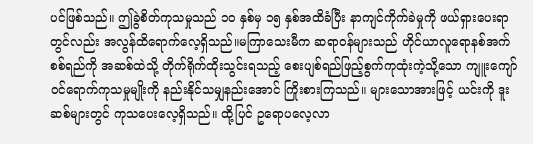ပင်ဖြစ်သည်။ ဤခွဲစိတ်ကုသမှုသည် ၁၀ နှစ်မှ ၁၅ နှစ်အထိခံပြီး နာကျင်ကိုက်ခဲမှုကို ဖယ်ရှားပေးရာတွင်လည်း အလွန်ထိရောက်လေ့ရှိသည်။မကြာသေးမီက ဆရာဝန်များသည် ဟိုင်ယာလူရောနစ်အက်စစ်ရည်ကို အဆစ်ထဲသို့ တိုက်ရိုက်ထိုးသွင်းရသည့် စေးပျစ်ရည်ဖြည့်စွက်ကုထုံးကဲ့သို့သော ကျူးကျော်ဝင်ရောက်ကုသမှုမျိုးကို နည်းနိုင်သမျှနည်းအောင် ကြိုးစားကြသည်။ များသောအားဖြင့် ယင်းကို ဒူးဆစ်များတွင် ကုသပေးလေ့ရှိသည်။ ထို့ပြင် ဥရောပလေ့လာ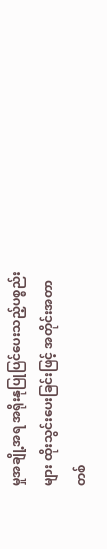မှုအချို့အရ အရိုးနုပြုပြင်ပေးသည့်ပစ္စည်းများ ထိုးသွင်းပေးခြင်းဖြင့် အတိုင်းအတာတစ်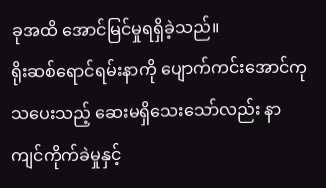ခုအထိ အောင်မြင်မှုရရှိခဲ့သည်။
ရိုးဆစ်ရောင်ရမ်းနာကို ပျောက်ကင်းအောင်ကုသပေးသည့် ဆေးမရှိသေးသော်လည်း နာကျင်ကိုက်ခဲမှုနှင့်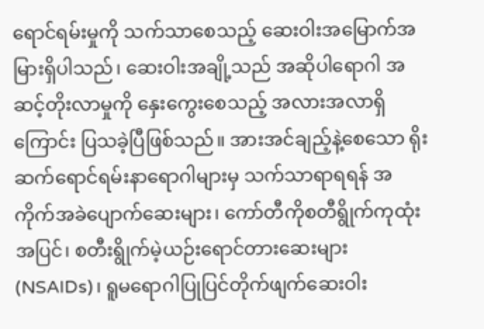ရောင်ရမ်းမှုကို သက်သာစေသည့် ဆေးဝါးအမြောက်အမြားရှိပါသည်၊ ဆေးဝါးအချို့သည် အဆိုပါရောဂါ အဆင့်တိုးလာမှုကို နှေးကွေးစေသည့် အလားအလာရှိကြောင်း ပြသခဲ့ပြီဖြစ်သည်။ အားအင်ချည့်နဲ့စေသော ရိုးဆက်ရောင်ရမ်းနာရောဂါများမှ သက်သာရာရရန် အကိုက်အခဲပျောက်ဆေးများ၊ ကော်တီကိုစတီရွိုက်ကုထုံးအပြင်၊ စတီးရွိုက်မဲ့ယဉ်းရောင်တားဆေးများ (NSAIDs)၊ ရူမရောဂါပြုပြင်တိုက်ဖျက်ဆေးဝါး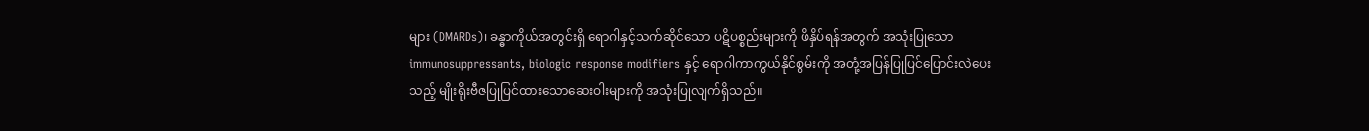များ (DMARDs)၊ ခန္ဓာကိုယ်အတွင်းရှိ ရောဂါနှင့်သက်ဆိုင်သော ပဋိပစ္စည်းများကို ဖိနှိပ်ရန်အတွက် အသုံးပြုသော immunosuppressants, biologic response modifiers နှင့် ရောဂါကာကွယ်နိုင်စွမ်းကို အတုံ့အပြန်ပြုပြင်ပြောင်းလဲပေးသည့် မျိုးရိုးဗီဇပြုပြင်ထားသောဆေးဝါးများကို အသုံးပြုလျက်ရှိသည်။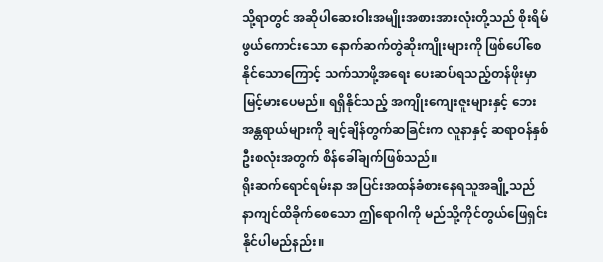သို့ရာတွင် အဆိုပါဆေးဝါးအမျိုးအစားအားလုံးတို့သည် စိုးရိမ်ဖွယ်ကောင်းသော နောက်ဆက်တွဲဆိုးကျိုးများကို ဖြစ်ပေါ်စေနိုင်သောကြောင့် သက်သာဖို့အရေး ပေးဆပ်ရသည့်တန်ဖိုးမှာ မြင့်မားပေမည်။ ရရှိနိုင်သည့် အကျိုးကျေးဇူးများနှင့် ဘေးအန္တရာယ်များကို ချင့်ချိန်တွက်ဆခြင်းက လူနာနှင့် ဆရာဝန်နှစ်ဦးစလုံးအတွက် စိန်ခေါ်ချက်ဖြစ်သည်။
ရိုးဆက်ရောင်ရမ်းနာ အပြင်းအထန်ခံစားနေရသူအချို့သည် နာကျင်ထိခိုက်စေသော ဤရောဂါကို မည်သို့ကိုင်တွယ်ဖြေရှင်းနိုင်ပါမည်နည်း။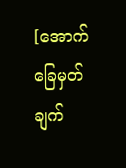[အောက်ခြေမှတ်ချက်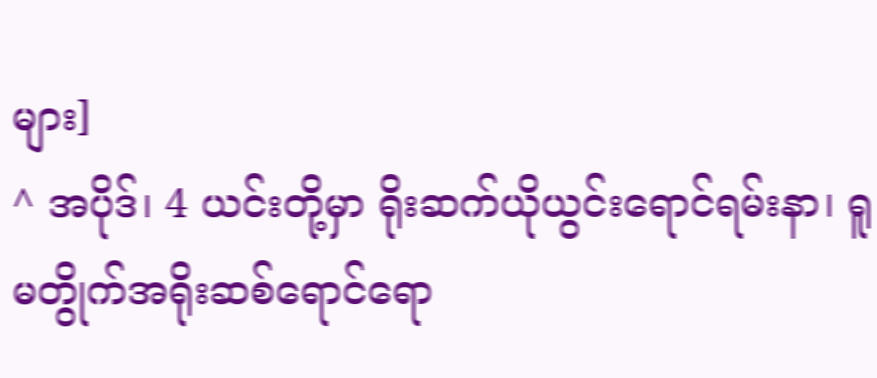များ]
^ အပိုဒ်၊ 4 ယင်းတို့မှာ ရိုးဆက်ယိုယွင်းရောင်ရမ်းနာ၊ ရူမတွိုက်အရိုးဆစ်ရောင်ရော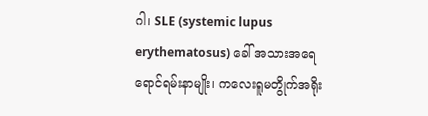ဂါ၊ SLE (systemic lupus erythematosus) ခေါ် အသားအရေရောင်ရမ်းနာမျိုး၊ ကလေးရူမတွိုက်အရိုး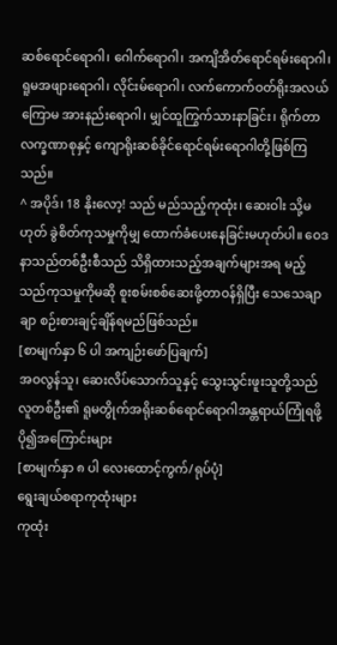ဆစ်ရောင်ရောဂါ၊ ဂေါက်ရောဂါ၊ အကျိအိတ်ရောင်ရမ်းရောဂါ၊ ရူမအဖျားရောဂါ၊ လိုင်းမ်ရောဂါ၊ လက်ကောက်ဝတ်ရိုးအလယ်ကြောမ အားနည်းရောဂါ၊ မျှင်ထူကြွက်သားနာခြင်း၊ ရိုက်တာလက္ခဏာစုနှင့် ကျောရိုးဆစ်ခိုင်ရောင်ရမ်းရောဂါတို့ဖြစ်ကြသည်။
^ အပိုဒ်၊ 18 နိုးလော့! သည် မည်သည့်ကုထုံး၊ ဆေးဝါး သို့မဟုတ် ခွဲစိတ်ကုသမှုကိုမျှ ထောက်ခံပေးနေခြင်းမဟုတ်ပါ။ ဝေဒနာသည်တစ်ဦးစီသည် သိရှိထားသည့်အချက်များအရ မည့်သည်ကုသမှုကိုမဆို စူးစမ်းစစ်ဆေးဖို့တာဝန်ရှိပြီး သေသေချာချာ စဉ်းစားချင့်ချိန်ရမည်ဖြစ်သည်။
[စာမျက်နှာ ၆ ပါ အကျဉ်းဖော်ပြချက်]
အဝလွန်သူ၊ ဆေးလိပ်သောက်သူနှင့် သွေးသွင်းဖူးသူတို့သည် လူတစ်ဦး၏ ရူမတွိုက်အရိုးဆစ်ရောင်ရောဂါအန္တရာယ်ကြုံရဖို့ ပို၍အကြောင်းများ
[စာမျက်နှာ ၈ ပါ လေးထောင့်ကွက်/ရုပ်ပုံ]
ရွေးချယ်စရာကုထုံးများ
ကုထုံး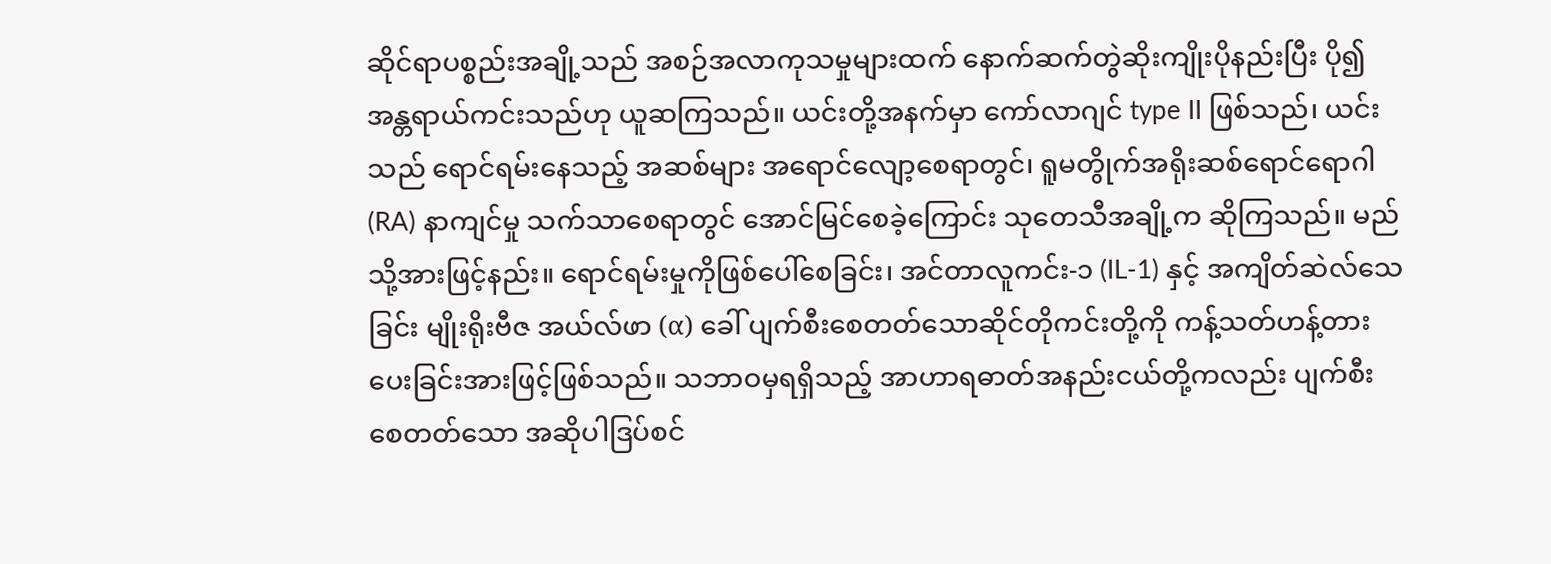ဆိုင်ရာပစ္စည်းအချို့သည် အစဉ်အလာကုသမှုများထက် နောက်ဆက်တွဲဆိုးကျိုးပိုနည်းပြီး ပို၍အန္တရာယ်ကင်းသည်ဟု ယူဆကြသည်။ ယင်းတို့အနက်မှာ ကော်လာဂျင် type II ဖြစ်သည်၊ ယင်းသည် ရောင်ရမ်းနေသည့် အဆစ်များ အရောင်လျော့စေရာတွင်၊ ရူမတွိုက်အရိုးဆစ်ရောင်ရောဂါ (RA) နာကျင်မှု သက်သာစေရာတွင် အောင်မြင်စေခဲ့ကြောင်း သုတေသီအချို့က ဆိုကြသည်။ မည်သို့အားဖြင့်နည်း။ ရောင်ရမ်းမှုကိုဖြစ်ပေါ်စေခြင်း၊ အင်တာလူကင်း-၁ (IL-1) နှင့် အကျိတ်ဆဲလ်သေခြင်း မျိုးရိုးဗီဇ အယ်လ်ဖာ (α) ခေါ် ပျက်စီးစေတတ်သောဆိုင်တိုကင်းတို့ကို ကန့်သတ်ဟန့်တားပေးခြင်းအားဖြင့်ဖြစ်သည်။ သဘာဝမှရရှိသည့် အာဟာရဓာတ်အနည်းငယ်တို့ကလည်း ပျက်စီးစေတတ်သော အဆိုပါဒြပ်စင်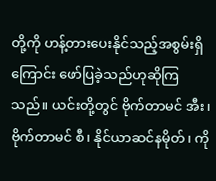တို့ကို ဟန့်တားပေးနိုင်သည့်အစွမ်းရှိကြောင်း ဖော်ပြခဲ့သည်ဟုဆိုကြသည်။ ယင်းတို့တွင် ဗိုက်တာမင် အီး၊ ဗိုက်တာမင် စီ၊ နိုင်ယာဆင်နမိုတ်၊ ကို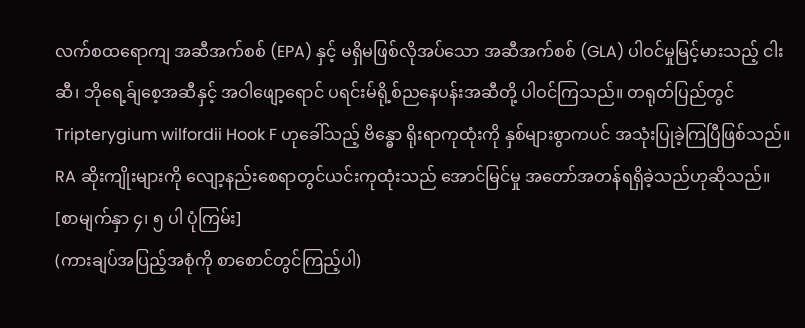လက်စထရောကျ အဆီအက်စစ် (EPA) နှင့် မရှိမဖြစ်လိုအပ်သော အဆီအက်စစ် (GLA) ပါဝင်မှုမြင့်မားသည့် ငါးဆီ၊ ဘိုရေ့ခ်ျစေ့အဆီနှင့် အဝါဖျော့ရောင် ပရင်းမ်ရို့စ်ညနေပန်းအဆီတို့ ပါဝင်ကြသည်။ တရုတ်ပြည်တွင် Tripterygium wilfordii Hook F ဟုခေါ်သည့် ဗိန္ဓော ရိုးရာကုထုံးကို နှစ်များစွာကပင် အသုံးပြုခဲ့ကြပြီဖြစ်သည်။ RA ဆိုးကျိုးများကို လျော့နည်းစေရာတွင်ယင်းကုထုံးသည် အောင်မြင်မှု အတော်အတန်ရရှိခဲ့သည်ဟုဆိုသည်။
[စာမျက်နှာ ၄၊ ၅ ပါ ပုံကြမ်း]
(ကားချပ်အပြည့်အစုံကို စာစောင်တွင်ကြည့်ပါ)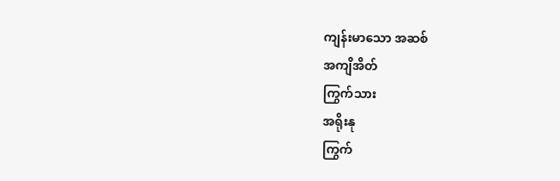ကျန်းမာသော အဆစ်
အကျိအိတ်
ကြွက်သား
အရိုးနု
ကြွက်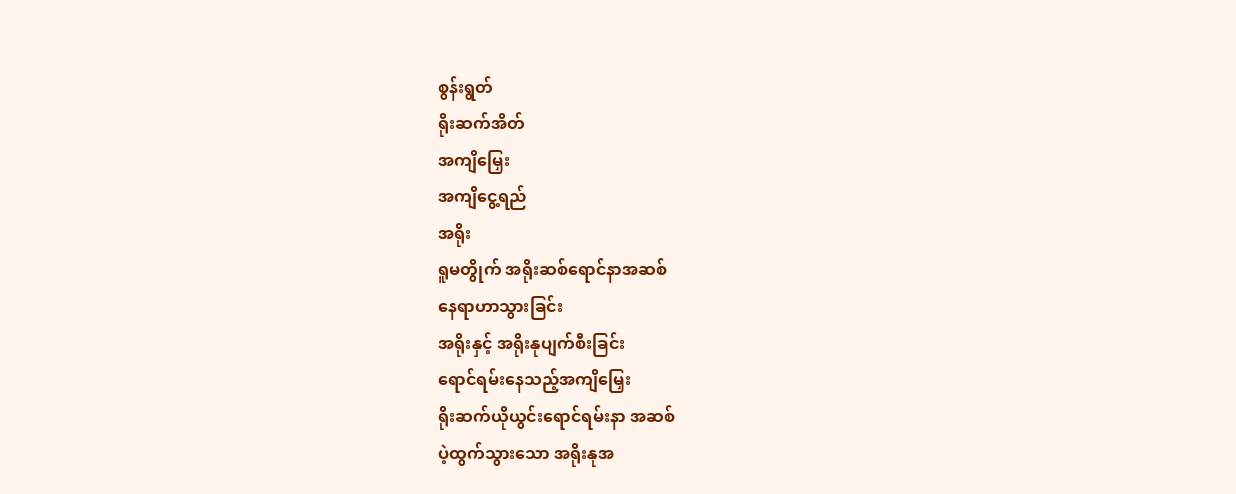စွန်းရွတ်
ရိုးဆက်အိတ်
အကျိမြှေး
အကျိငွေ့ရည်
အရိုး
ရူမတွိုက် အရိုးဆစ်ရောင်နာအဆစ်
နေရာဟာသွားခြင်း
အရိုးနှင့် အရိုးနုပျက်စီးခြင်း
ရောင်ရမ်းနေသည့်အကျိမြှေး
ရိုးဆက်ယိုယွင်းရောင်ရမ်းနာ အဆစ်
ပဲ့ထွက်သွားသော အရိုးနုအ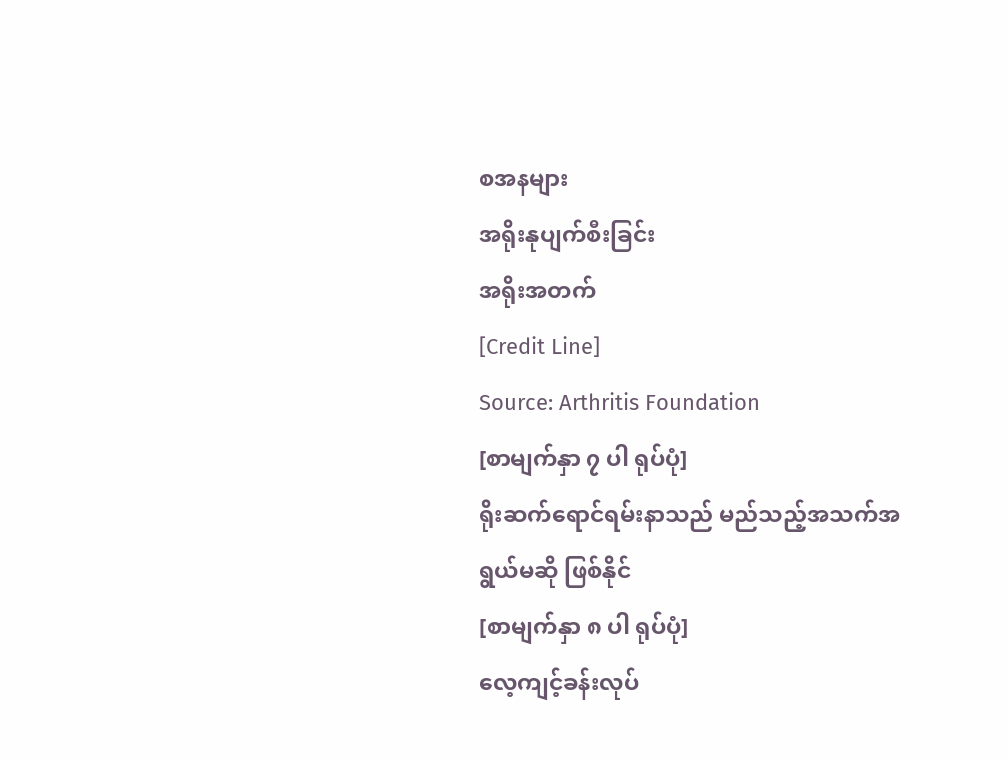စအနများ
အရိုးနုပျက်စီးခြင်း
အရိုးအတက်
[Credit Line]
Source: Arthritis Foundation
[စာမျက်နှာ ၇ ပါ ရုပ်ပုံ]
ရိုးဆက်ရောင်ရမ်းနာသည် မည်သည့်အသက်အရွယ်မဆို ဖြစ်နိုင်
[စာမျက်နှာ ၈ ပါ ရုပ်ပုံ]
လေ့ကျင့်ခန်းလုပ်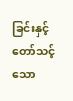ခြင်းနှင့် တော်သင့်သော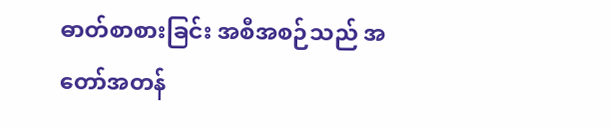ဓာတ်စာစားခြင်း အစီအစဉ်သည် အတော်အတန်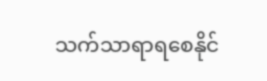သက်သာရာရစေနိုင်